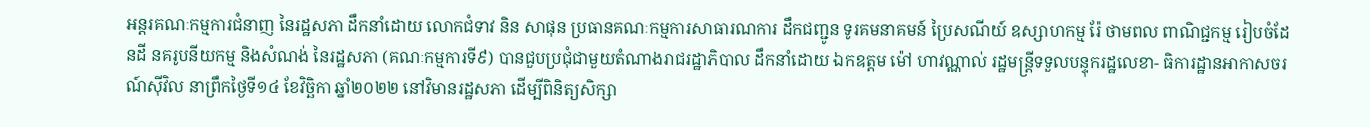អន្តរគណៈកម្មការជំនាញ នៃរដ្ឋសភា ដឹកនាំដោយ លោកជំទាវ និន សាផុន ប្រធានគណៈកម្មការសាធារណការ ដឹកជញ្ជូន ទូរគមនាគមន៍ ប្រៃសណីយ៍ ឧស្សាហកម្ម រ៉ែ ថាមពល ពាណិជ្ជកម្ម រៀបចំដែនដី នគរូបនីយកម្ម និងសំណង់ នៃរដ្ឋសភា (គណៈកម្មការទី៩) បានជួបប្រជុំជាមួយតំណាងរាជរដ្ឋាភិបាល ដឹកនាំដោយ ឯកឧត្តម ម៉ៅ ហាវណ្ណាល់ រដ្ឋមន្ត្រីទទួលបន្ទុករដ្ឋលេខា- ធិការដ្ឋានអាកាសចរណ៍ស៊ីវិល នាព្រឹកថ្ងៃទី១៤ ខែវិច្ឆិកា ឆ្នាំ២០២២ នៅវិមានរដ្ឋសភា ដើម្បីពិនិត្យសិក្សា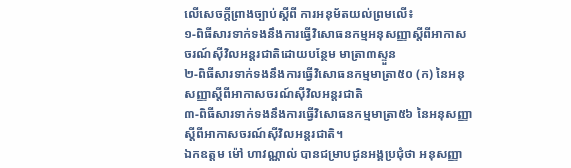លើសេចក្តីព្រាងច្បាប់ស្តីពី ការអនុម័តយល់ព្រមលើ៖
១-ពិធីសារទាក់ទងនឹងការធ្វើវិសោធនកម្មអនុសញ្ញាស្តីពីអាកាសចរណ៍ស៊ីវិលអន្តរជាតិដោយបន្ថែម មាត្រា៣ស្ទួន
២-ពិធីសារទាក់ទងនឹងការធ្វើវិសោធនកម្មមាត្រា៥០ (ក) នៃអនុសញ្ញាស្តីពីអាកាសចរណ៍ស៊ីវិលអន្តរជាតិ
៣-ពិធីសារទាក់ទងនឹងការធ្វើវិសោធនកម្មមាត្រា៥៦ នៃអនុសញ្ញាស្តីពីអាកាសចរណ៍ស៊ីវិលអន្តរជាតិ។
ឯកឧត្តម ម៉ៅ ហាវណ្ណាល់ បានជម្រាបជូនអង្គប្រជុំថា អនុសញ្ញា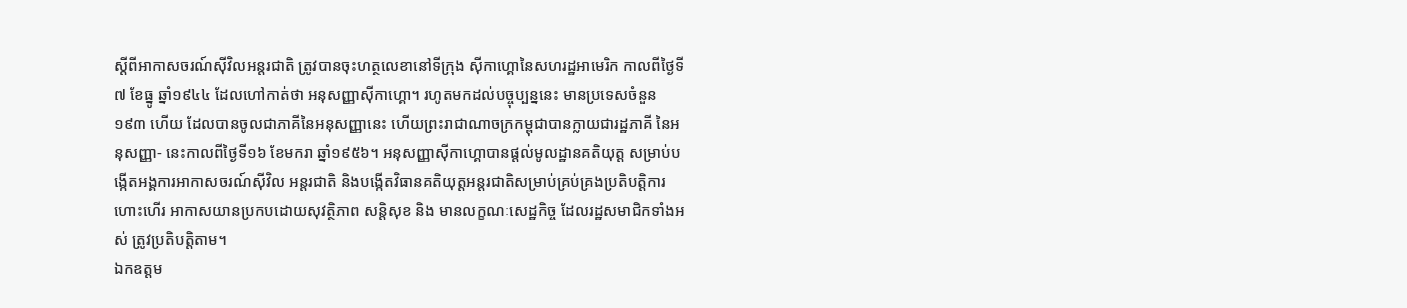ស្ដីពីអាកាសចរណ៍ស៊ីវិលអន្តរជាតិ ត្រូវបានចុះហត្ថលេខានៅទីក្រុង ស៊ីកាហ្គោនៃសហរដ្ឋអាមេរិក កាលពីថ្ងៃទី៧ ខែធ្នូ ឆ្នាំ១៩៤៤ ដែលហៅកាត់ថា អនុសញ្ញាស៊ីកាហ្គោ។ រហូតមកដល់បច្ចុប្បន្ននេះ មានប្រទេសចំនួន១៩៣ ហើយ ដែលបានចូលជាភាគីនៃអនុសញ្ញានេះ ហើយព្រះរាជាណាចក្រកម្ពុជាបានក្លាយជារដ្ឋភាគី នៃអនុសញ្ញា- នេះកាលពីថ្ងៃទី១៦ ខែមករា ឆ្នាំ១៩៥៦។ អនុសញ្ញាស៊ីកាហ្គោបានផ្ដល់មូលដ្ឋានគតិយុត្ត សម្រាប់បង្កើតអង្គការអាកាសចរណ៍ស៊ីវិល អន្តរជាតិ និងបង្កើតវិធានគតិយុត្តអន្តរជាតិសម្រាប់គ្រប់គ្រងប្រតិបត្តិការហោះហើរ អាកាសយានប្រកបដោយសុវត្ថិភាព សន្តិសុខ និង មានលក្ខណៈសេដ្ឋកិច្ច ដែលរដ្ឋសមាជិកទាំងអស់ ត្រូវប្រតិបត្តិតាម។
ឯកឧត្តម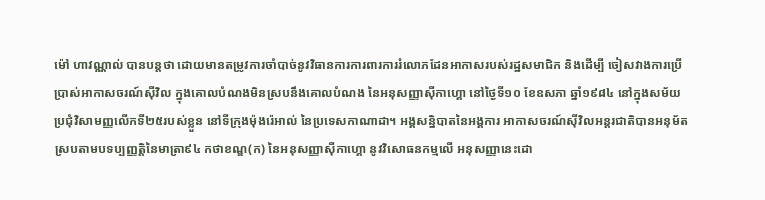ម៉ៅ ហាវណ្ណាល់ បានបន្តថា ដោយមានតម្រូវការចាំបាច់នូវវិធានការការពារការរំលោភដែនអាកាសរបស់រដ្ឋសមាជិក និងដើម្បី ចៀសវាងការប្រើប្រាស់អាកាសចរណ៍ស៊ីវិល ក្នុងគោលបំណងមិនស្របនឹងគោលបំណង នៃអនុសញ្ញាស៊ីកាហ្គោ នៅថ្ងៃទី១០ ខែឧសភា ឆ្នាំ១៩៨៤ នៅក្នុងសម័យប្រជុំវិសាមញ្ញលើកទី២៥របស់ខ្លួន នៅទីក្រុងម៉ុងរ៉េអាល់ នៃប្រទេសកាណាដា។ អង្គសន្និបាតនៃអង្គការ អាកាសចរណ៍ស៊ីវិលអន្តរជាតិបានអនុម័តស្របតាមបទប្បញ្ញត្តិនៃមាត្រា៩៤ កថាខណ្ឌ(ក) នៃអនុសញ្ញាស៊ីកាហ្គោ នូវវិសោធនកម្មលើ អនុសញ្ញានេះដោ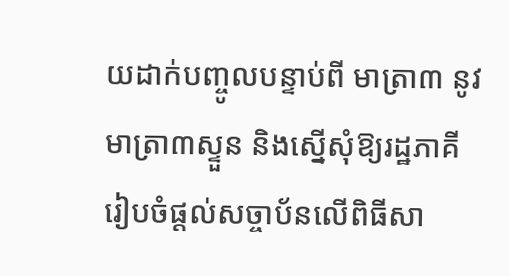យដាក់បញ្ចូលបន្ទាប់ពី មាត្រា៣ នូវមាត្រា៣ស្ទួន និងស្នើសុំឱ្យរដ្ឋភាគីរៀបចំផ្តល់សច្ចាប័នលើពិធីសា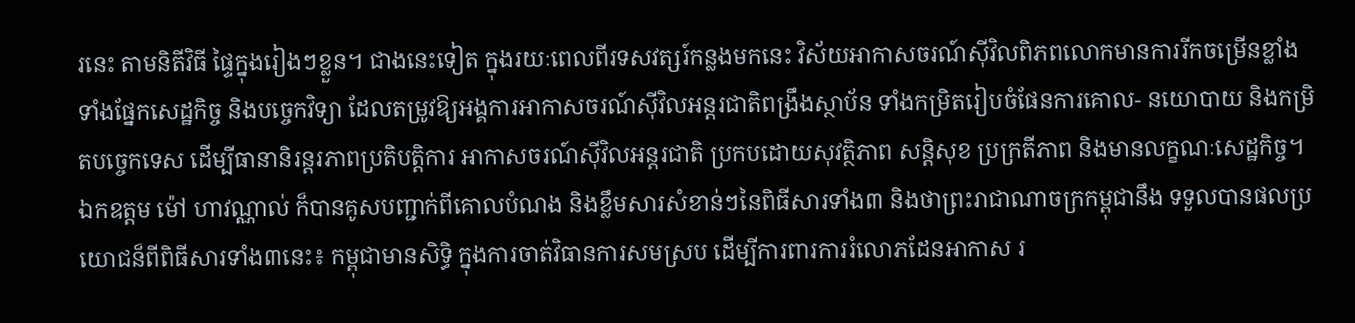រនេះ តាមនិតីវិធី ផ្ទៃក្នុងរៀងៗខ្លួន។ ជាងនេះទៀត ក្នុងរយៈពេលពីរទសវត្សរ៍កន្លងមកនេះ វិស័យអាកាសចរណ៍ស៊ីវិលពិភពលោកមានការរីកចម្រើនខ្លាំង ទាំងផ្នែកសេដ្ឋកិច្ច និងបច្ចេកវិទ្យា ដែលតម្រូវឱ្យអង្គការអាកាសចរណ៍ស៊ីវិលអន្តរជាតិពង្រឹងស្ថាប័ន ទាំងកម្រិតរៀបចំផែនការគោល- នយោបាយ និងកម្រិតបច្ចេកទេស ដើម្បីធានានិរន្តរភាពប្រតិបត្តិការ អាកាសចរណ៍ស៊ីវិលអន្តរជាតិ ប្រកបដោយសុវត្ថិភាព សន្តិសុខ ប្រក្រតីភាព និងមានលក្ខណៈសេដ្ឋកិច្ច។
ឯកឧត្តម ម៉ៅ ហាវណ្ណាល់ ក៏បានគូសបញ្ជាក់ពីគោលបំណង និងខ្លឹមសារសំខាន់ៗនៃពិធីសារទាំង៣ និងថាព្រះរាជាណាចក្រកម្ពុជានឹង ទទួលបានផលប្រយោជន៏ពីពិធីសារទាំង៣នេះ៖ កម្ពុជាមានសិទ្ធិ ក្នុងការចាត់វិធានការសមស្រប ដើម្បីការពារការរំលោភដែនអាកាស រ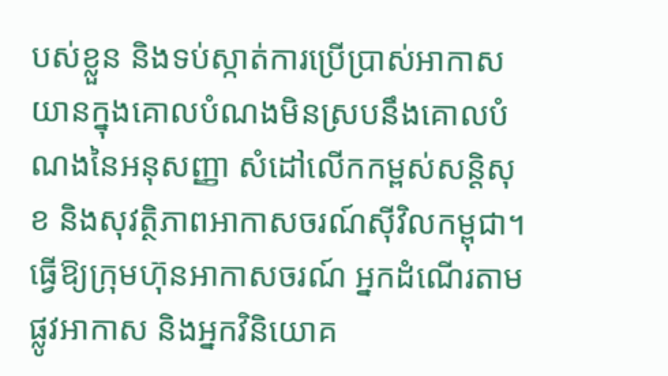បស់ខ្លួន និងទប់ស្កាត់ការប្រើប្រាស់អាកាសយានក្នុងគោលបំណងមិនស្របនឹងគោលបំណងនៃអនុសញ្ញា សំដៅលើកកម្ពស់សន្តិសុខ និងសុវត្ថិភាពអាកាសចរណ៍ស៊ីវិលកម្ពុជា។ ធ្វើឱ្យក្រុមហ៊ុនអាកាសចរណ៍ អ្នកដំណើរតាមផ្លូវអាកាស និងអ្នកវិនិយោគ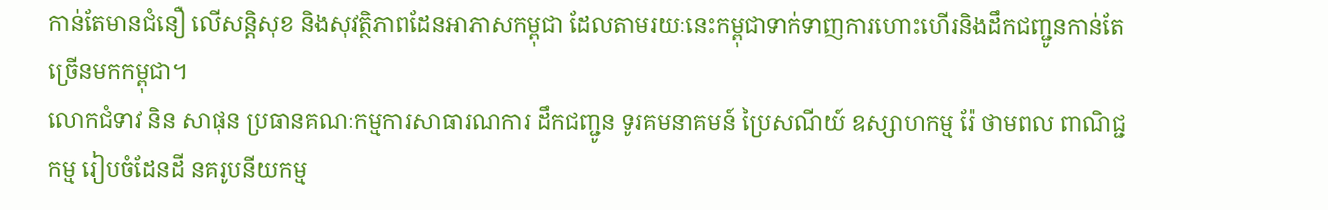កាន់តែមានជំនឿ លើសន្តិសុខ និងសុវត្ថិភាពដែនអាភាសកម្ពុជា ដែលតាមរយៈនេះកម្ពុជាទាក់ទាញការហោះហើរនិងដឹកជញ្ជូនកាន់តែច្រើនមកកម្ពុជា។
លោកជំទាវ និន សាផុន ប្រធានគណៈកម្មការសាធារណការ ដឹកជញ្ជូន ទូរគមនាគមន៍ ប្រៃសណីយ៍ ឧស្សាហកម្ម រ៉ែ ថាមពល ពាណិជ្ជកម្ម រៀបចំដែនដី នគរូបនីយកម្ម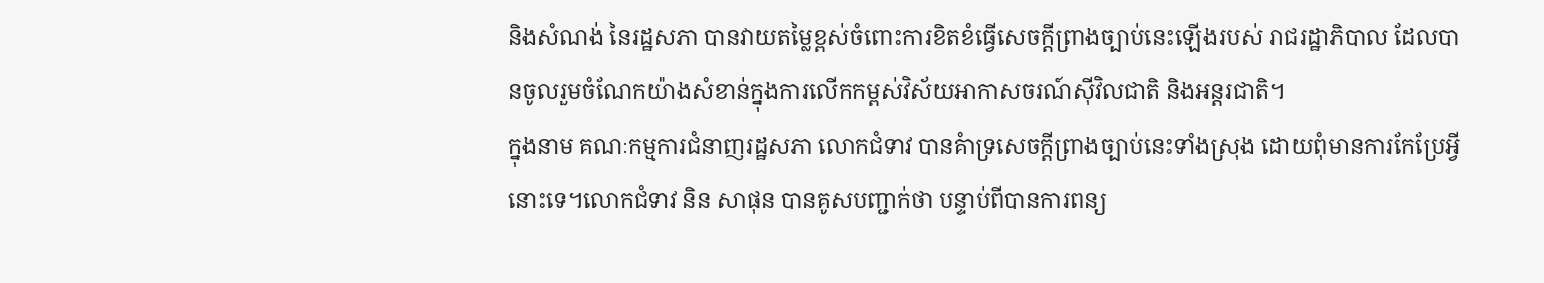និងសំណង់ នៃរដ្ឋសភា បានវាយតម្លៃខ្ពស់ចំពោះការខិតខំធ្វើសេចក្តីព្រាងច្បាប់នេះឡើងរបស់ រាជរដ្ឋាភិបាល ដែលបានចូលរួមចំណែកយ៉ាងសំខាន់ក្នុងការលើកកម្ពស់វិស័យអាកាសចរណ៍ស៊ីវិលជាតិ និងអន្តរជាតិ។
ក្នុងនាម គណៈកម្មការជំនាញរដ្ឋសភា លោកជំទាវ បានគំាទ្រសេចក្តីព្រាងច្បាប់នេះទាំងស្រុង ដោយពុំមានការកែប្រែអ្វីនោះទេ។លោកជំទាវ និន សាផុន បានគូសបញ្ជាក់ថា បន្ទាប់ពីបានការពន្យ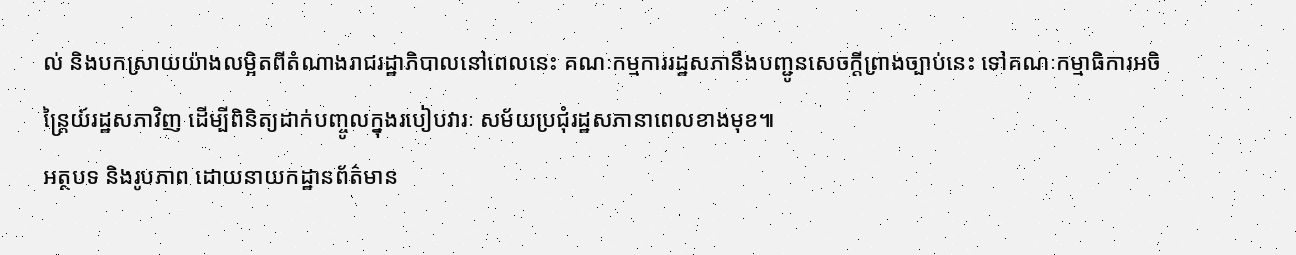ល់ និងបកស្រាយយ៉ាងលម្អិតពីតំណាងរាជរដ្ឋាភិបាលនៅពេលនេះ គណៈកម្មការរដ្ឋសភានឹងបញ្ជូនសេចក្តីព្រាងច្បាប់នេះ ទៅគណៈកម្មាធិការអចិន្រ្តៃយ៍រដ្ឋសភាវិញ ដើម្បីពិនិត្យដាក់បញ្ចូលក្នុងរបៀបវារៈ សម័យប្រជុំរដ្ឋសភានាពេលខាងមុខ៕
អត្ថបទ និងរូបភាព ដោយនាយកដ្ឋានព័ត៌មាន